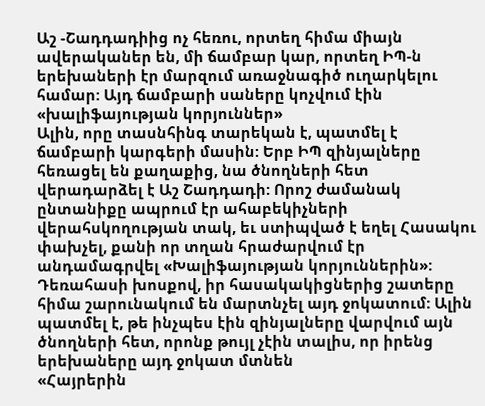Աշ -Շադդադիից ոչ հեռու, որտեղ հիմա միայն ավերականեր են, մի ճամբար կար, որտեղ ԻՊ-ն երեխաների էր մարզում առաջնագիծ ուղարկելու համար: Այդ ճամբարի սաները կոչվում էին «խալիֆայության կորյուններ»
Ալին, որը տասնհինգ տարեկան է, պատմել է ճամբարի կարգերի մասին: Երբ ԻՊ զինյալները հեռացել են քաղաքից, նա ծնողների հետ վերադարձել է Աշ Շադդադի: Որոշ ժամանակ ընտանիքը ապրում էր ահաբեկիչների վերահսկողության տակ, եւ ստիպված է եղել Հասակու փախչել, քանի որ տղան հրաժարվում էր անդամագրվել «Խալիֆայության կորյուններին»: Դեռահասի խոսքով, իր հասակակիցներից շատերը հիմա շարունակում են մարտնչել այդ ջոկատում: Ալին պատմել է, թե ինչպես էին զինյալները վարվում այն ծնողների հետ, որոնք թույլ չէին տալիս, որ իրենց երեխաները այդ ջոկատ մտնեն
«Հայրերին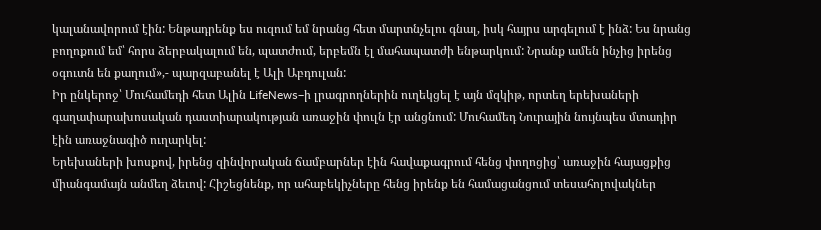կալանավորում էին: Ենթադրենք ես ուզում եմ նրանց հետ մարտնչելու գնալ, իսկ հայրս արգելում է ինձ: Ես նրանց բողոքում եմ՝ հորս ձերբակալում են, պատժում, երբեմն էլ մահապատժի ենթարկում: Նրանք ամեն ինչից իրենց օգուտն են քաղում»,- պարզաբանել է Ալի Աբդուլան:
Իր ընկերոջ՝ Մուհամեդի հետ Ալին LifeNews–ի լրագրողներին ուղեկցել է այն մզկիթ, որտեղ երեխաների գաղափարախոսական դաստիարակության առաջին փուլն էր անցնում: Մուհամեդ Նուրային նույնպես մտադիր էին առաջնագիծ ուղարկել:
Երեխաների խոսքով, իրենց զինվորական ճամբարներ էին հավաքագրում հենց փողոցից՝ առաջին հայացքից միանգամայն անմեղ ձեւով: Հիշեցնենք, որ ահաբեկիչները հենց իրենք են համացանցում տեսահոլովակներ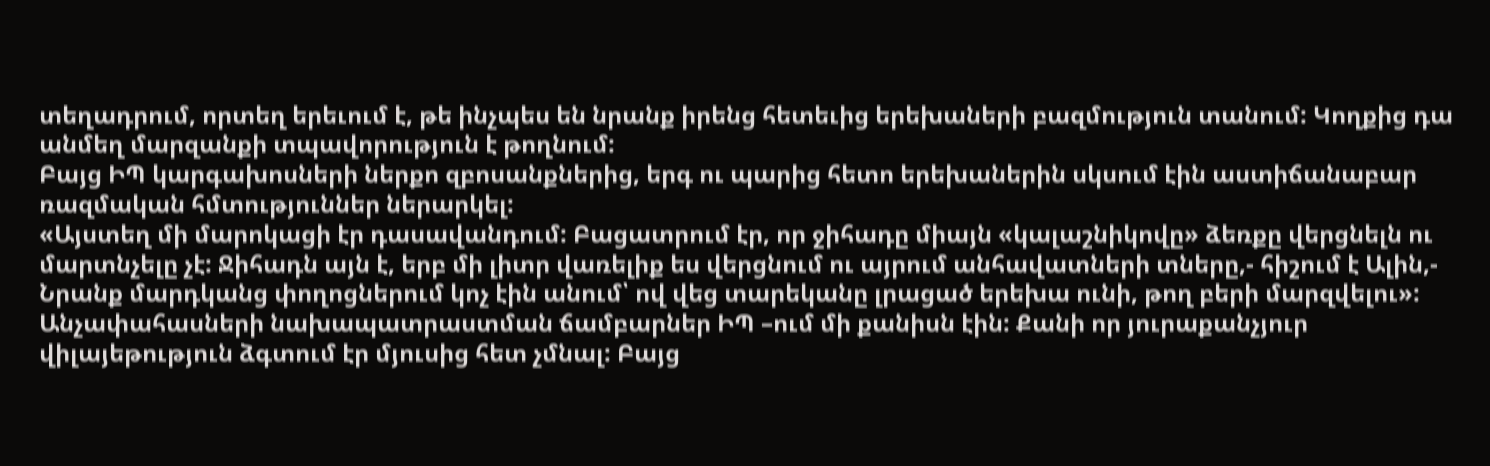տեղադրում, որտեղ երեւում է, թե ինչպես են նրանք իրենց հետեւից երեխաների բազմություն տանում: Կողքից դա անմեղ մարզանքի տպավորություն է թողնում:
Բայց ԻՊ կարգախոսների ներքո զբոսանքներից, երգ ու պարից հետո երեխաներին սկսում էին աստիճանաբար ռազմական հմտություններ ներարկել:
«Այստեղ մի մարոկացի էր դասավանդում: Բացատրում էր, որ ջիհադը միայն «կալաշնիկովը» ձեռքը վերցնելն ու մարտնչելը չէ: Ջիհադն այն է, երբ մի լիտր վառելիք ես վերցնում ու այրում անհավատների տները,- հիշում է Ալին,- Նրանք մարդկանց փողոցներում կոչ էին անում՝ ով վեց տարեկանը լրացած երեխա ունի, թող բերի մարզվելու»:
Անչափահասների նախապատրաստման ճամբարներ ԻՊ –ում մի քանիսն էին: Քանի որ յուրաքանչյուր վիլայեթություն ձգտում էր մյուսից հետ չմնալ: Բայց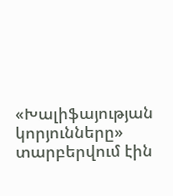«Խալիֆայության կորյունները» տարբերվում էին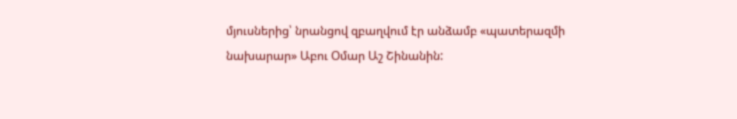մյուսներից՝ նրանցով զբաղվում էր անձամբ «պատերազմի նախարար» Աբու Օմար Աշ Շինանին: